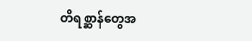တိရစ္ဆာန်တွေအ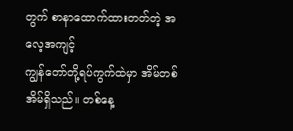တွက် စာနာထောက်ထားတတ်တဲ့ အလေ့အကျင့်
ကျွန်တော်တို့ရပ်ကွက်ထဲမှာ အိမ်တစ်အိမ်ရှိသည်။ တစ်နေ့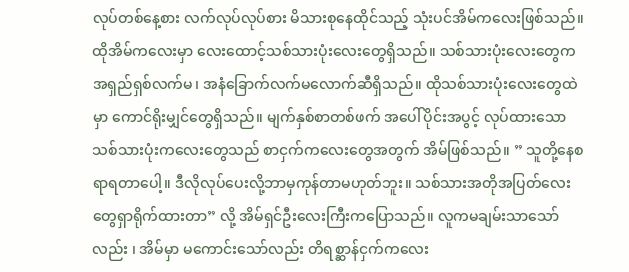လုပ်တစ်နေ့စား လက်လုပ်လုပ်စား မိသားစုနေထိုင်သည့် သုံးပင်အိမ်ကလေးဖြစ်သည်။ ထိုအိမ်ကလေးမှာ လေးထောင့်သစ်သားပုံးလေးတွေရှိသည်။ သစ်သားပုံးလေးတွေက အရှည်ရှစ်လက်မ၊ အနံခြောက်လက်မလောက်ဆီရှိသည်။ ထိုသစ်သားပုံးလေးတွေထဲမှာ ကောင်ရိုးမျှင်တွေရှိသည်။ မျက်နှစ်စာတစ်ဖက် အပေါ်ပိုင်းအပွင့် လုပ်ထားသော သစ်သားပုံးကလေးတွေသည် စာငှက်ကလေးတွေအတွက် အိမ်ဖြစ်သည်။ ” သူတို့နေစရာရတာပေါ့။ ဒီလိုလုပ်ပေးလို့ဘာမှကုန်တာမဟုတ်ဘူး။ သစ်သားအတိုအပြတ်လေးတွေရှာရိုက်ထားတာ” လို့ အိမ်ရှင်ဦးလေးကြီးကပြောသည်။ လူကမချမ်းသာသော်လည်း ၊ အိမ်မှာ မကောင်းသော်လည်း တိရစ္ဆာန်ငှက်ကလေး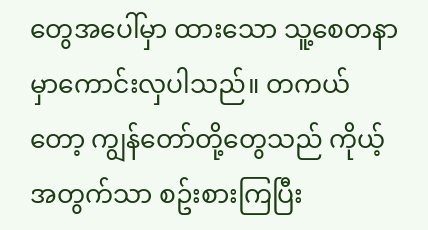တွေအပေါ်မှာ ထားသော သူ့စေတနာမှာကောင်းလှပါသည်။ တကယ်တော့ ကျွန်တော်တို့တွေသည် ကိုယ့်အတွက်သာ စဥ်းစားကြပြီး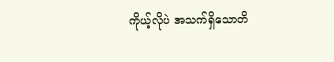ကိုယ့်လိုပဲ အသက်ရှိသောတိ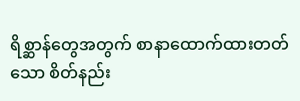ရိစ္ဆာန်တွေအတွက် စာနာထောက်ထားတတ်သော စိတ်နည်း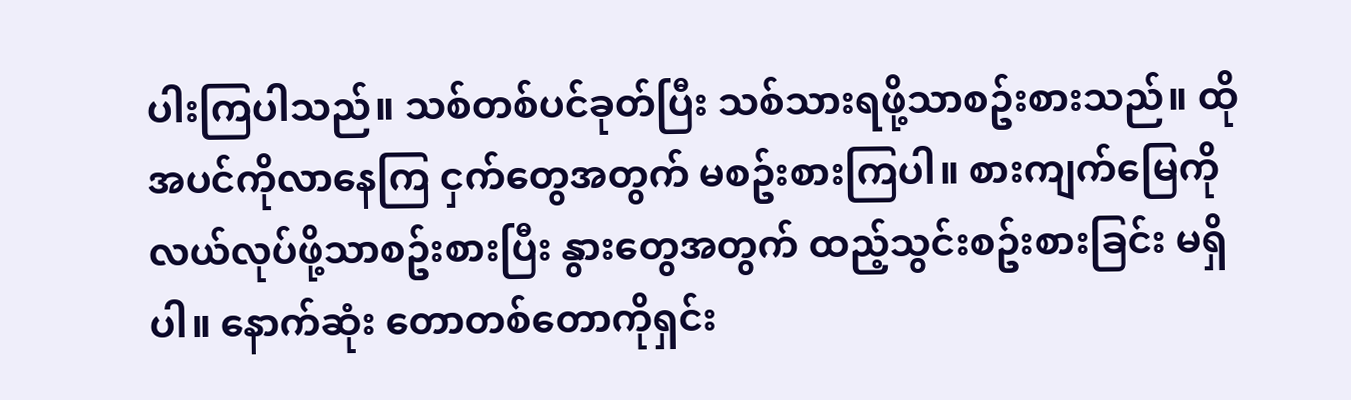ပါးကြပါသည်။ သစ်တစ်ပင်ခုတ်ပြီး သစ်သားရဖို့သာစဥ်းစားသည်။ ထိုအပင်ကိုလာနေကြ ငှက်တွေအတွက် မစဥ်းစားကြပါ။ စားကျက်မြေကို လယ်လုပ်ဖို့သာစဥ်းစားပြီး နွားတွေအတွက် ထည့်သွင်းစဥ်းစားခြင်း မရှိပါ။ နောက်ဆုံး တောတစ်တောကိုရှင်း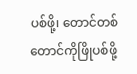ပစ်ဖို့၊ တောင်တစ်တောင်ကိုဖြိုပစ်ဖို့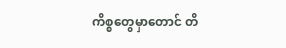ကိစ္စတွေမှာတောင် တိ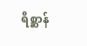ရိစ္ဆာန်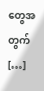တွေအတွက် […]